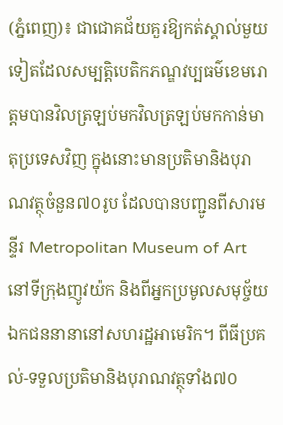(ភ្នំពេញ)៖ ជាជោគជ័យគួរឱ្យកត់ស្គាល់មួយទៀតដែលសម្បត្តិបេតិកភណ្ឌវប្បធម៌ខេមរោត្តមបានវិលត្រឡប់មកវិលត្រឡប់មកកាន់មាតុប្រទេសវិញ ក្នុងនោះមានប្រតិមានិងបុរាណវត្ថុចំនួន៧០រូប ដែលបានបញ្ជូនពីសារមន្ទីរ Metropolitan Museum of Art នៅទីក្រុងញូវយ៉ក និងពីអ្នកប្រមូលសមុច្ច័យឯកជននានានៅសហរដ្ឋអាមេរិក។ ពីធីប្រគល់-ទទួលប្រតិមានិងបុរាណវត្ថុទាំង៧០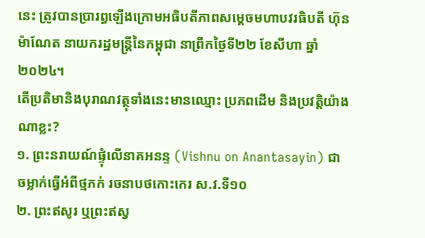នេះ ត្រូវបានប្រារព្ធឡើងក្រោមអធិបតីភាពសម្តេចមហាបវរធិបតី ហ៊ុន ម៉ាណែត នាយករដ្ឋមន្ត្រីនៃកម្ពុជា នាព្រឹកថ្ងៃទី២២ ខែសីហា ឆ្នាំ២០២៤។
តើប្រតិមានិងបុរាណវត្ថុទាំងនេះមានឈ្មោះ ប្រភពដើម និងប្រវត្តិយ៉ាងណាខ្លះ?
១. ព្រះនរាយណ៍ផ្ទុំលើនាគអនន្ទ (Vishnu on Anantasayin) ជាចម្លាក់ធ្វើអំពីថ្មភក់ រចនាបថកោះកេរ ស.វ.ទី១០
២. ព្រះឥសូរ ឬព្រះឥស្វ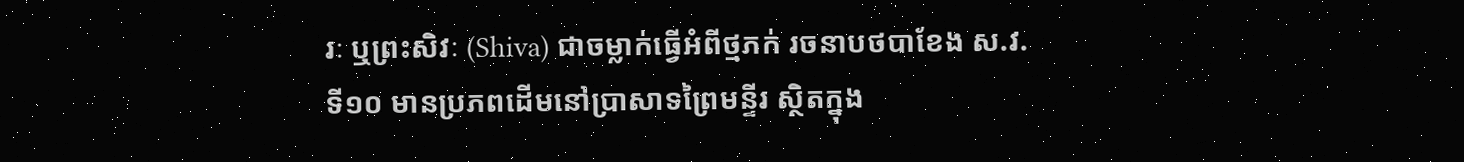រៈ ឬព្រះសិវៈ (Shiva) ជាចម្លាក់ធ្វើអំពីថ្មភក់ រចនាបថបាខែង ស.វ.ទី១០ មានប្រភពដើមនៅប្រាសាទព្រៃមន្ទីរ ស្ថិតក្នុង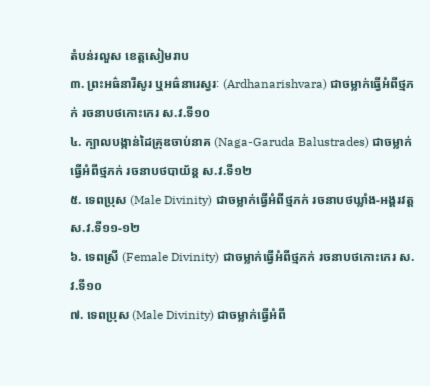តំបន់រលួស ខេត្តសៀមរាប
៣. ព្រះអធ៌នារីសូរ ឬអធ៌នារេស្វរៈ (Ardhanarishvara) ជាចម្លាក់ធ្វើអំពីថ្មភក់ រចនាបថកោះកេរ ស.វ.ទី១០
៤. ក្បាលបង្កាន់ដៃគ្រុឌចាប់នាគ (Naga-Garuda Balustrades) ជាចម្លាក់ធ្វើអំពីថ្មភក់ រចនាបថបាយ័ន្ត ស.វ.ទី១២
៥. ទេពប្រុស (Male Divinity) ជាចម្លាក់ធ្វើអំពីថ្មភក់ រចនាបថឃ្លាំង-អង្គរវត្ត ស.វ.ទី១១-១២
៦. ទេពស្រី (Female Divinity) ជាចម្លាក់ធ្វើអំពីថ្មភក់ រចនាបថកោះកេរ ស.វ.ទី១០
៧. ទេពប្រុស (Male Divinity) ជាចម្លាក់ធ្វើអំពី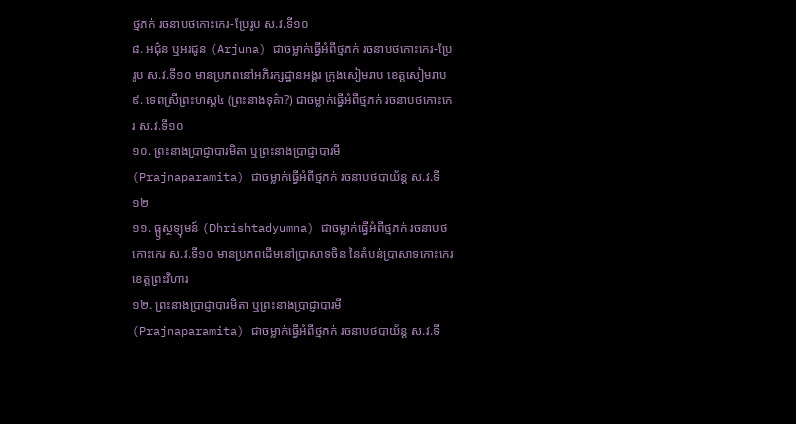ថ្មភក់ រចនាបថកោះកេរ-ប្រែរូប ស.វ.ទី១០
៨. អជ៌ុន ឬអរជូន (Arjuna) ជាចម្លាក់ធ្វើអំពីថ្មភក់ រចនាបថកោះកេរ-ប្រែរូប ស.វ.ទី១០ មានប្រភពនៅអភិរក្សដ្ឋានអង្គរ ក្រុងសៀមរាប ខេត្តសៀមរាប
៩. ទេពស្រីព្រះហស្ដ៤ (ព្រះនាងទុគ៌ា?) ជាចម្លាក់ធ្វើអំពីថ្មភក់ រចនាបថកោះកេរ ស.វ.ទី១០
១០. ព្រះនាងប្រាជ្ញាបារមិតា ឬព្រះនាងប្រាជ្ញាបារមី (Prajnaparamita) ជាចម្លាក់ធ្វើអំពីថ្មភក់ រចនាបថបាយ័ន្ត ស.វ.ទី១២
១១. ធ្ឫស្ថទ្យុមន៍ (Dhrishtadyumna) ជាចម្លាក់ធ្វើអំពីថ្មភក់ រចនាបថកោះកេរ ស.វ.ទី១០ មានប្រភពដើមនៅប្រាសាទចិន នៃតំបន់ប្រាសាទកោះកេរ ខេត្តព្រះវិហារ
១២. ព្រះនាងប្រាជ្ញាបារមិតា ឬព្រះនាងប្រាជ្ញាបារមី (Prajnaparamita) ជាចម្លាក់ធ្វើអំពីថ្មភក់ រចនាបថបាយ័ន្ត ស.វ.ទី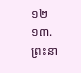១២
១៣. ព្រះនា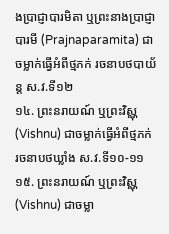ងប្រាជ្ញាបារមិតា ឬព្រះនាងប្រាជ្ញាបារមី (Prajnaparamita) ជាចម្លាក់ធ្វើអំពីថ្មភក់ រចនាបថបាយ័ន្ត ស.វ.ទី១២
១៤. ព្រះនរាយណ៍ ឬព្រះវិស្ណុ (Vishnu) ជាចម្លាក់ធ្វើអំពីថ្មភក់ រចនាបថឃ្លាំង ស.វ.ទី១០-១១
១៥. ព្រះនរាយណ៍ ឬព្រះវិស្ណុ (Vishnu) ជាចម្លា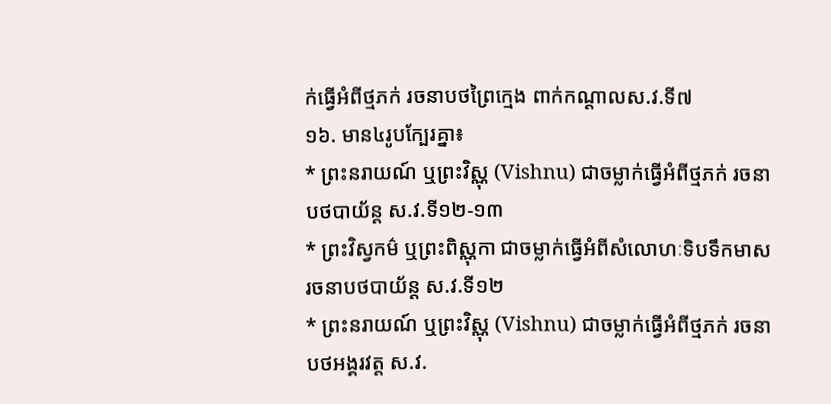ក់ធ្វើអំពីថ្មភក់ រចនាបថព្រៃក្មេង ពាក់កណ្ដាលស.វ.ទី៧
១៦. មាន៤រូបក្បែរគ្នា៖
* ព្រះនរាយណ៍ ឬព្រះវិស្ណុ (Vishnu) ជាចម្លាក់ធ្វើអំពីថ្មភក់ រចនាបថបាយ័ន្ត ស.វ.ទី១២-១៣
* ព្រះវិស្វកម៌ ឬព្រះពិស្ណុកា ជាចម្លាក់ធ្វើអំពីសំលោហៈទិបទឹកមាស រចនាបថបាយ័ន្ត ស.វ.ទី១២
* ព្រះនរាយណ៍ ឬព្រះវិស្ណុ (Vishnu) ជាចម្លាក់ធ្វើអំពីថ្មភក់ រចនាបថអង្គរវត្ត ស.វ.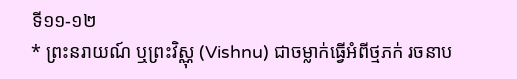ទី១១-១២
* ព្រះនរាយណ៍ ឬព្រះវិស្ណុ (Vishnu) ជាចម្លាក់ធ្វើអំពីថ្មភក់ រចនាប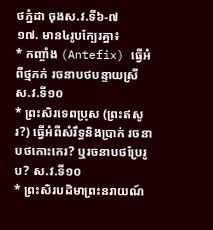ថភ្នំដា ចុងស.វ.ទី៦-៧
១៧. មាន៤រូបក្បែរគ្នា៖
* កញ្ចាំង (Antefix) ធ្វើអំពីថ្មភក់ រចនាបថបន្ទាយស្រី ស.វ.ទី១០
* ព្រះសិរទេពប្រុស (ព្រះឥសូរ?) ធ្វើអំពីសំរឹទ្ធនិងប្រាក់ រចនាបថកោះកេរ? ឬរចនាបថប្រែរូប? ស.វ.ទី១០
* ព្រះសិរបដិមាព្រះនរាយណ៍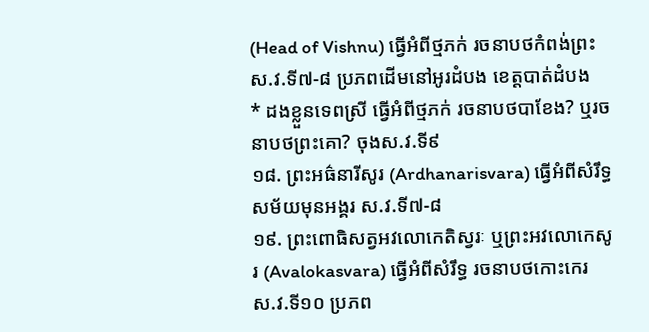(Head of Vishnu) ធ្វើអំពីថ្មភក់ រចនាបថកំពង់ព្រះ ស.វ.ទី៧-៨ ប្រភពដើមនៅអូរដំបង ខេត្តបាត់ដំបង
* ដងខ្លួនទេពស្រី ធ្វើអំពីថ្មភក់ រចនាបថបាខែង? ឬរចនាបថព្រះគោ? ចុងស.វ.ទី៩
១៨. ព្រះអធ៌នារីសូរ (Ardhanarisvara) ធ្វើអំពីសំរឹទ្ធ សម័យមុនអង្គរ ស.វ.ទី៧-៨
១៩. ព្រះពោធិសត្វអវលោកេតិស្វរៈ ឬព្រះអវលោកេសូរ (Avalokasvara) ធ្វើអំពីសំរឹទ្ធ រចនាបថកោះកេរ ស.វ.ទី១០ ប្រភព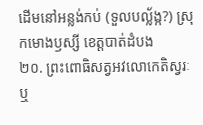ដើមនៅអន្លង់កប់ (ទួលបល្ល័ង្ក?) ស្រុកមោងឫស្សី ខេត្តបាត់ដំបង
២០. ព្រះពោធិសត្វអវលោកេតិស្វរៈ ឬ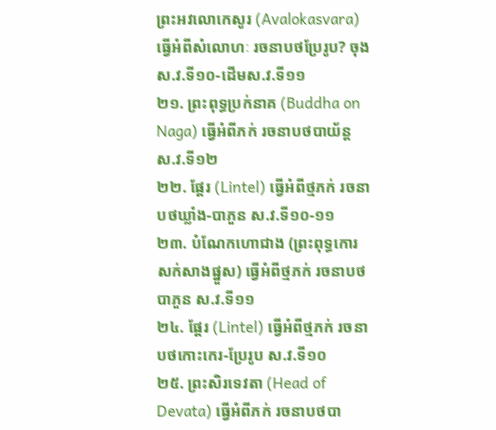ព្រះអវលោកេសូរ (Avalokasvara) ធ្វើអំពីសំលោហៈ រចនាបថប្រែរូប? ចុងស.វ.ទី១០-ដើមស.វ.ទី១១
២១. ព្រះពុទ្ធប្រក់នាគ (Buddha on Naga) ធ្វើអំពីភក់ រចនាបថបាយ័ន្ត ស.វ.ទី១២
២២. ផ្ដែរ (Lintel) ធ្វើអំពីថ្មភក់ រចនាបថឃ្លាំង-បាភួន ស.វ.ទី១០-១១
២៣. បំណែកហោជាង (ព្រះពុទ្ធកោរសក់សាងផ្នួស) ធ្វើអំពីថ្មភក់ រចនាបថបាភួន ស.វ.ទី១១
២៤. ផ្ដែរ (Lintel) ធ្វើអំពីថ្មភក់ រចនាបថកោះកេរ-ប្រែរូប ស.វ.ទី១០
២៥. ព្រះសិរទេវតា (Head of Devata) ធ្វើអំពីភក់ រចនាបថបា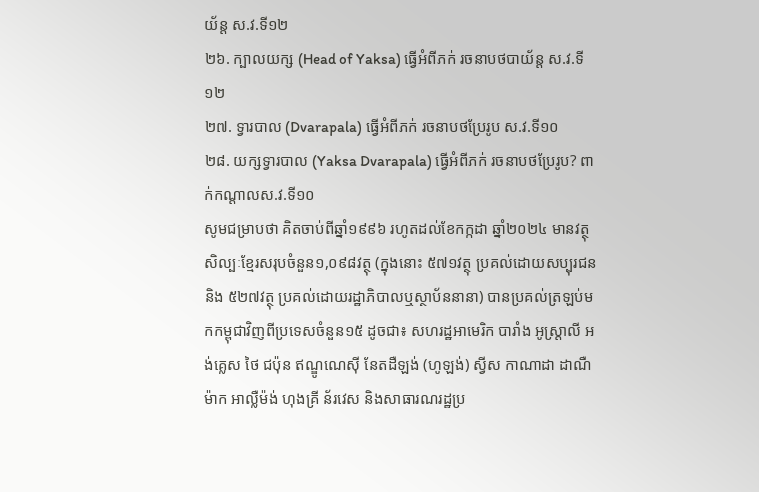យ័ន្ត ស.វ.ទី១២
២៦. ក្បាលយក្ស (Head of Yaksa) ធ្វើអំពីភក់ រចនាបថបាយ័ន្ត ស.វ.ទី១២
២៧. ទ្វារបាល (Dvarapala) ធ្វើអំពីភក់ រចនាបថប្រែរូប ស.វ.ទី១០
២៨. យក្សទ្វារបាល (Yaksa Dvarapala) ធ្វើអំពីភក់ រចនាបថប្រែរូប? ពាក់កណ្ដាលស.វ.ទី១០
សូមជម្រាបថា គិតចាប់ពីឆ្នាំ១៩៩៦ រហូតដល់ខែកក្កដា ឆ្នាំ២០២៤ មានវត្ថុសិល្បៈខ្មែរសរុបចំនួន១,០៩៨វត្ថុ (ក្នុងនោះ ៥៧១វត្ថុ ប្រគល់ដោយសប្បុរជន និង ៥២៧វត្ថុ ប្រគល់ដោយរដ្ឋាភិបាលឬស្ថាប័ននានា) បានប្រគល់ត្រឡប់មកកម្ពុជាវិញពីប្រទេសចំនួន១៥ ដូចជា៖ សហរដ្ឋអាមេរិក បារាំង អូស្ត្រាលី អង់គ្លេស ថៃ ជប៉ុន ឥណ្ឌូណេស៊ី នែតដឺឡង់ (ហូឡង់) ស្វីស កាណាដា ដាណឺម៉ាក អាល្លឺម៉ង់ ហុងគ្រី ន័រវេស និងសាធារណរដ្ឋប្រ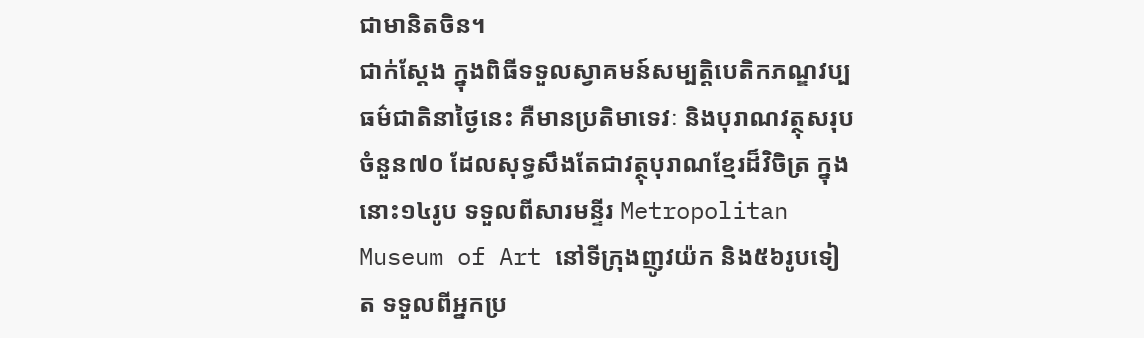ជាមានិតចិន។
ជាក់ស្ដែង ក្នុងពិធីទទួលស្វាគមន៍សម្បត្តិបេតិកភណ្ឌវប្បធម៌ជាតិនាថ្ងៃនេះ គឺមានប្រតិមាទេវៈ និងបុរាណវត្ថុសរុបចំនួន៧០ ដែលសុទ្ធសឹងតែជាវត្ថុបុរាណខ្មែរដ៏វិចិត្រ ក្នុងនោះ១៤រូប ទទួលពីសារមន្ទីរ Metropolitan Museum of Art នៅទីក្រុងញូវយ៉ក និង៥៦រូបទៀត ទទួលពីអ្នកប្រ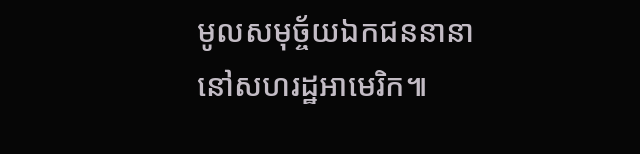មូលសមុច្ច័យឯកជននានានៅសហរដ្ឋអាមេរិក៕